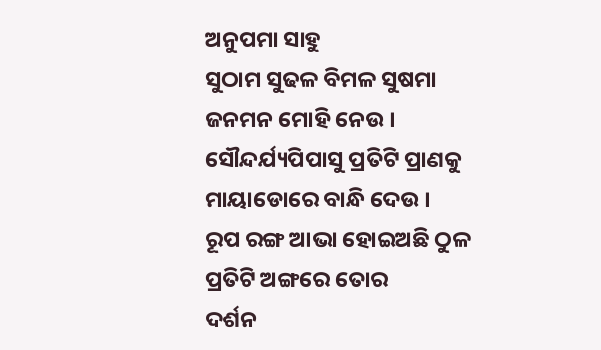ଅନୁପମା ସାହୁ
ସୁଠାମ ସୁଢଳ ବିମଳ ସୁଷମା
ଜନମନ ମୋହି ନେଉ ।
ସୌନ୍ଦର୍ଯ୍ୟପିପାସୁ ପ୍ରତିଟି ପ୍ରାଣକୁ
ମାୟାଡୋରେ ବାନ୍ଧି ଦେଉ ।
ରୂପ ରଙ୍ଗ ଆଭା ହୋଇଅଛି ଠୁଳ
ପ୍ରତିଟି ଅଙ୍ଗରେ ତୋର
ଦର୍ଶନ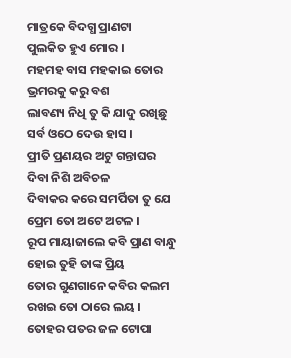ମାତ୍ରକେ ବିଦଗ୍ଧ ପ୍ରାଣଟା
ପୁଲକିତ ହୁଏ ମୋର ।
ମହମହ ବାସ ମହକାଇ ତୋର
ଭ୍ରମରକୁ କରୁ ବଶ
ଲାବଣ୍ୟ ନିଧି ତୁ କି ଯାଦୁ ରଖିଛୁ
ସର୍ବ ଓଠେ ଦେଉ ହାସ ।
ପ୍ରୀତି ପ୍ରଣୟର ଅଟୁ ଗନ୍ତାଘର
ଦିବା ନିଶି ଅବିଚଳ
ଦିବାକର କରେ ସମର୍ପିତା ତୁ ଯେ
ପ୍ରେମ ତୋ ଅଟେ ଅଟଳ ।
ରୂପ ମାୟାଜାଲେ କବି ପ୍ରାଣ ବାନ୍ଧୁ
ହୋଇ ତୁହି ତାଙ୍କ ପ୍ରିୟ
ତୋର ଗୁଣଗାନେ କବିର କଲମ
ରଖଇ ତୋ ଠାରେ ଲୟ ।
ତୋହର ପତର ଜଳ ଟୋପା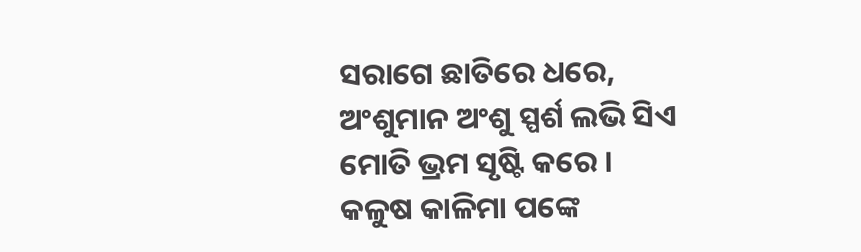ସରାଗେ ଛାତିରେ ଧରେ,
ଅଂଶୁମାନ ଅଂଶୁ ସ୍ପର୍ଶ ଲଭି ସିଏ
ମୋତି ଭ୍ରମ ସୃଷ୍ଟି କରେ ।
କଳୁଷ କାଳିମା ପଙ୍କେ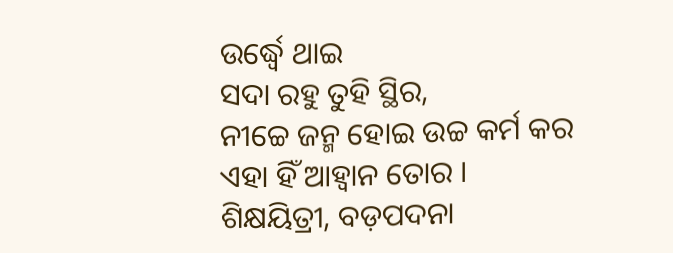ଉର୍ଦ୍ଧ୍ୱେ ଥାଇ
ସଦା ରହୁ ତୁହି ସ୍ଥିର,
ନୀଚ୍ଚେ ଜନ୍ମ ହୋଇ ଉଚ୍ଚ କର୍ମ କର
ଏହା ହିଁ ଆହ୍ଵାନ ତୋର ।
ଶିକ୍ଷୟିତ୍ରୀ, ବଡ଼ପଦନା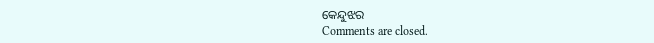କେନ୍ଦୁଝର
Comments are closed.